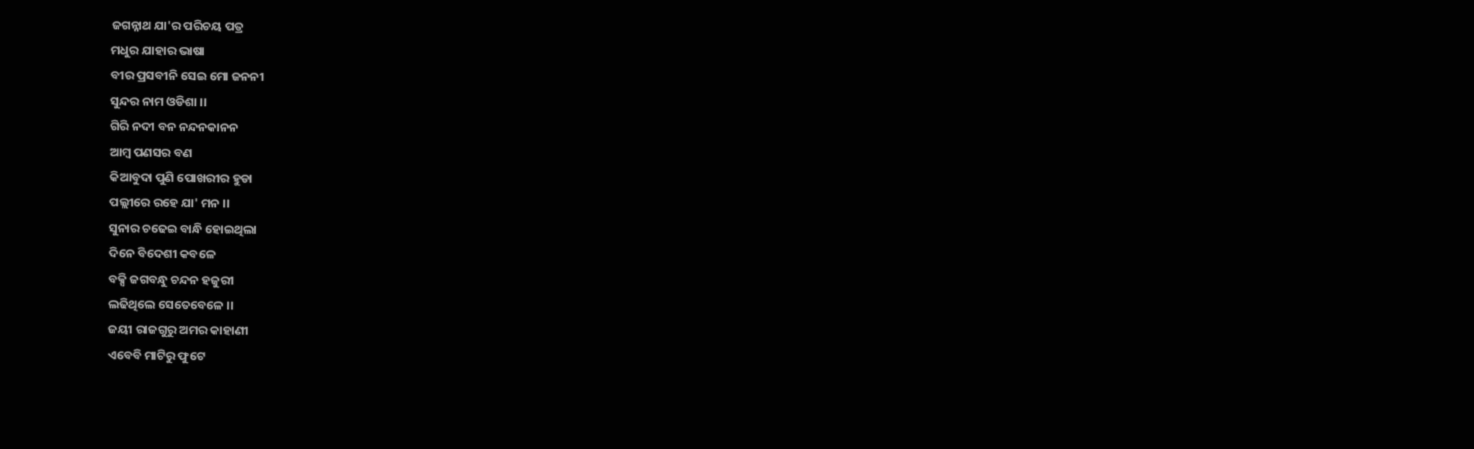ଜଗନ୍ନାଥ ଯା'ର ପରିଚୟ ପତ୍ର
ମଧୁର ଯାହାର ଭାଷା
ବୀର ପ୍ରସବୀନି ସେଇ ମୋ ଜନନୀ
ସୁନ୍ଦର ନାମ ଓଡିଶା ।।
ଗିରି ନଦୀ ବନ ନନ୍ଦନକାନନ
ଆମ୍ବ ପଣସର ବଣ
କିଆବୁଦା ପୁଣି ପୋଖରୀର ହୁଡା
ପଲ୍ଲୀରେ ରହେ ଯା' ମନ ।।
ସୁନାର ଚଢେଇ ବାନ୍ଧି ହୋଇଥିଲା
ଦିନେ ବିଦେଶୀ କବଳେ
ବକ୍ସି ଜଗବନ୍ଧୁ ଚନ୍ଦନ ହଜୁରୀ
ଲଢିଥିଲେ ସେତେବେଳେ ।।
ଜୟୀ ରାଜଗୁରୁ ଅମର କାହାଣୀ
ଏବେବି ମାଟିରୁ ଫୁଟେ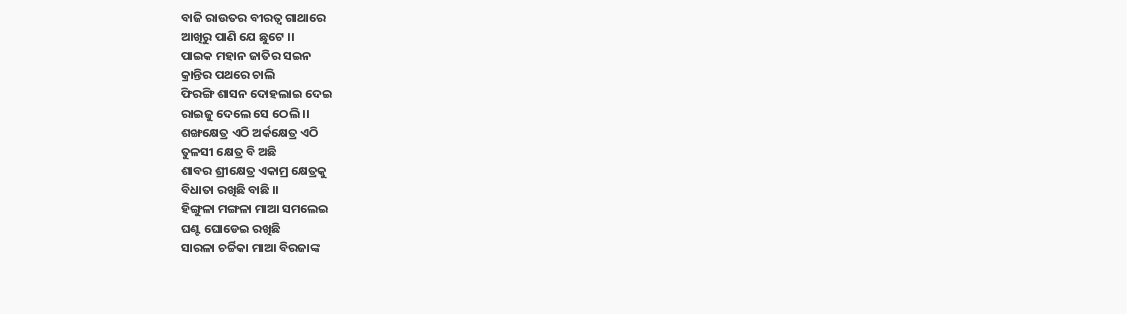ବାଜି ରାଉତର ବୀରତ୍ଵ ଗାଥାରେ
ଆଖିରୁ ପାଣି ଯେ ଛୁଟେ ।।
ପାଇକ ମହାନ ଜାତିର ସଇନ
କ୍ରାନ୍ତିର ପଥରେ ଚାଲି
ଫିରଙ୍ଗି ଶାସନ ଦୋହଲାଇ ଦେଇ
ରାଇଜୁ ଦେଲେ ସେ ଠେଲି ।।
ଶଙ୍ଖକ୍ଷେତ୍ର ଏଠି ଅର୍କକ୍ଷେତ୍ର ଏଠି
ତୁଳସୀ କ୍ଷେତ୍ର ବି ଅଛି
ଶାବର ଶ୍ରୀକ୍ଷେତ୍ର ଏକାମ୍ର କ୍ଷେତ୍ରକୁ
ବିଧାତା ରଖିଛି ବାଛି ।।
ହିଙ୍ଗୁଳା ମଙ୍ଗଳା ମାଆ ସମଲେଇ
ଘଣ୍ଟ ଘୋଡେଇ ରଖିଛି
ସାରଳା ଚର୍ଚ୍ଚିକା ମାଆ ବିରଜାଙ୍କ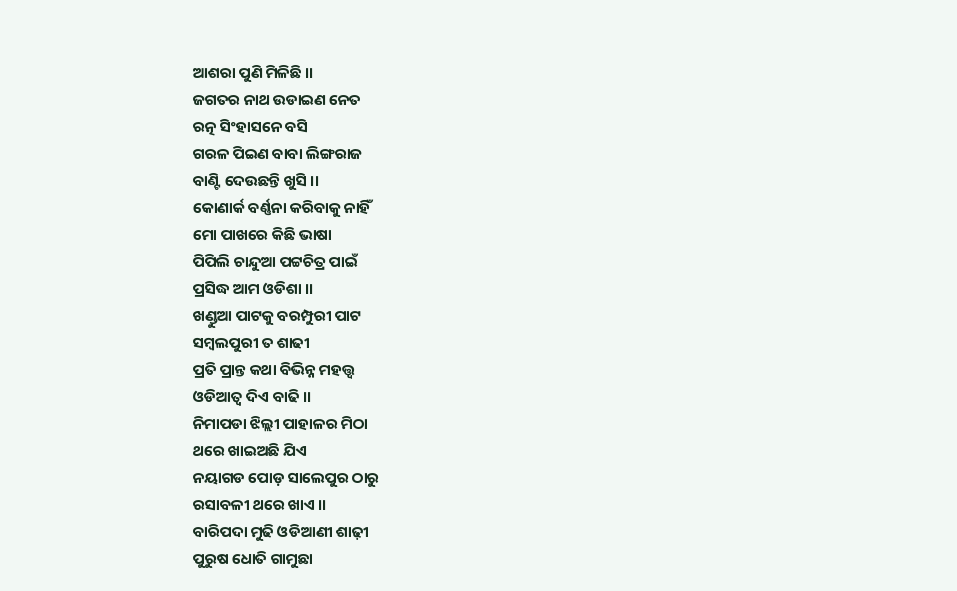ଆଶରା ପୁଣି ମିଳିଛି ।।
ଜଗତର ନାଥ ଉଡାଇଣ ନେତ
ରତ୍ନ ସିଂହାସନେ ବସି
ଗରଳ ପିଇଣ ବାବା ଲିଙ୍ଗରାଜ
ବାଣ୍ଟି ଦେଉଛନ୍ତି ଖୁସି ।।
କୋଣାର୍କ ବର୍ଣ୍ଣନା କରିବାକୁ ନାହିଁ
ମୋ ପାଖରେ କିଛି ଭାଷା
ପିପିଲି ଚାନ୍ଦୁଆ ପଟ୍ଟଚିତ୍ର ପାଇଁ
ପ୍ରସିଦ୍ଧ ଆମ ଓଡିଶା ।।
ଖଣ୍ଡୁଆ ପାଟକୁ ବରମ୍ପୁରୀ ପାଟ
ସମ୍ବଲପୁରୀ ତ ଶାଢୀ
ପ୍ରତି ପ୍ରାନ୍ତ କଥା ବିଭିନ୍ନ ମହତ୍ତ୍ଵ
ଓଡିଆତ୍ଵ ଦିଏ ବାଢି ।।
ନିମାପଡା ଝିଲ୍ଲୀ ପାହାଳର ମିଠା
ଥରେ ଖାଇଅଛି ଯିଏ
ନୟାଗଡ ପୋଡ଼ ସାଲେପୁର ଠାରୁ
ରସାବଳୀ ଥରେ ଖାଏ ।।
ବାରିପଦା ମୁଢି ଓଡିଆଣୀ ଶାଢ଼ୀ
ପୁରୁଷ ଧୋତି ଗାମୁଛା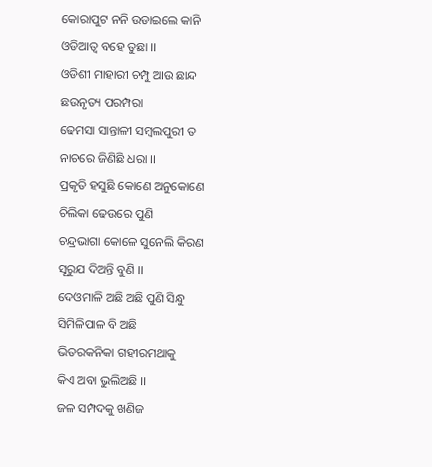କୋରାପୁଟ ନନି ଉଡାଇଲେ କାନି
ଓଡିଆତ୍ଵ ବହେ ତୁଛା ।।
ଓଡିଶୀ ମାହାରୀ ଚମ୍ପୁ ଆଉ ଛାନ୍ଦ
ଛଉନୃତ୍ୟ ପରମ୍ପରା
ଢେମସା ସାନ୍ତାଳୀ ସମ୍ବଲପୁରୀ ତ
ନାଚରେ ଜିଣିଛି ଧରା ।।
ପ୍ରକୃତି ହସୁଛି କୋଣେ ଅନୁକୋଣେ
ଚିଲିକା ଢେଉରେ ପୁଣି
ଚନ୍ଦ୍ରଭାଗା କୋଳେ ସୁନେଲି କିରଣ
ସୂରୁଯ ଦିଅନ୍ତି ବୁଣି ।।
ଦେଓମାଳି ଅଛି ଅଛି ପୁଣି ସିନ୍ଧୁ
ସିମିଳିପାଳ ବି ଅଛି
ଭିତରକନିକା ଗହୀରମଥାକୁ
କିଏ ଅବା ଭୁଲିଅଛି ।।
ଜଳ ସମ୍ପଦକୁ ଖଣିଜ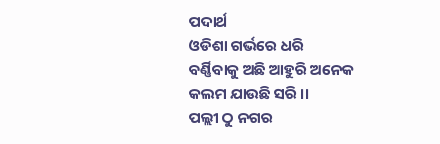ପଦାର୍ଥ
ଓଡିଶା ଗର୍ଭରେ ଧରି
ବର୍ଣ୍ଣିବାକୁ ଅଛି ଆହୁରି ଅନେକ
କଲମ ଯାଉଛି ସରି ।।
ପଲ୍ଲୀ ଠୁ ନଗର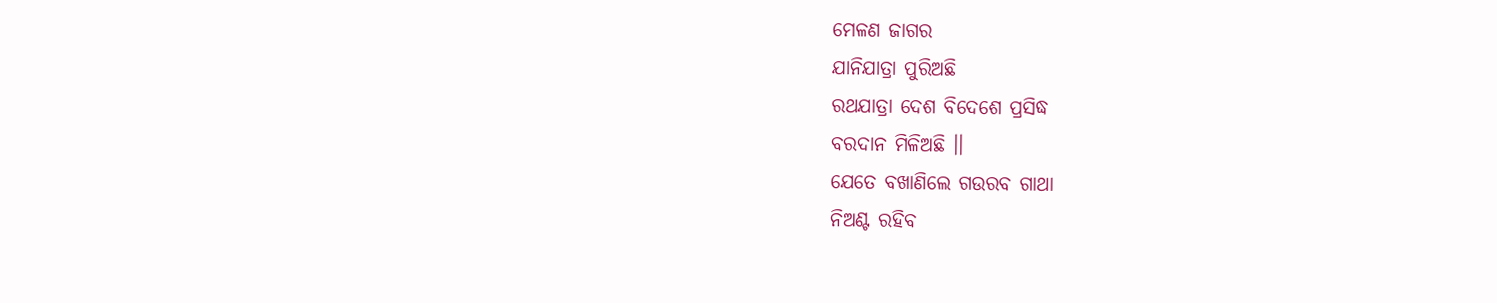ମେଳଣ ଜାଗର
ଯାନିଯାତ୍ରା ପୁରିଅଛି
ରଥଯାତ୍ରା ଦେଶ ବିଦେଶେ ପ୍ରସିଦ୍ଧ
ବରଦାନ ମିଳିଅଛି ।।
ଯେତେ ବଖାଣିଲେ ଗଉରବ ଗାଥା
ନିଅଣ୍ଟ ରହିବ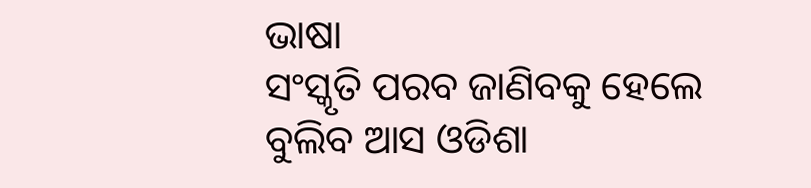ଭାଷା
ସଂସ୍କୃତି ପରବ ଜାଣିବକୁ ହେଲେ
ବୁଲିବ ଆସ ଓଡିଶା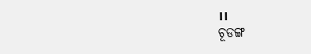।।
ଚୂଡଙ୍ଗ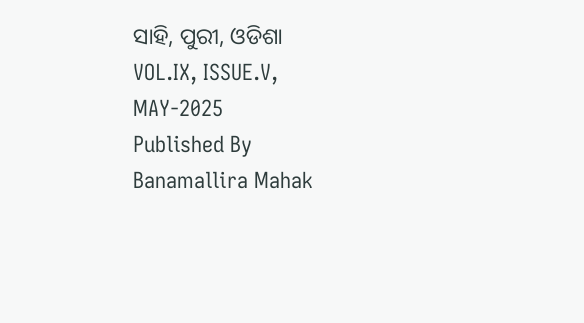ସାହି, ପୁରୀ, ଓଡିଶା
VOL.IX, ISSUE.V, MAY-2025
Published By Banamallira Mahak